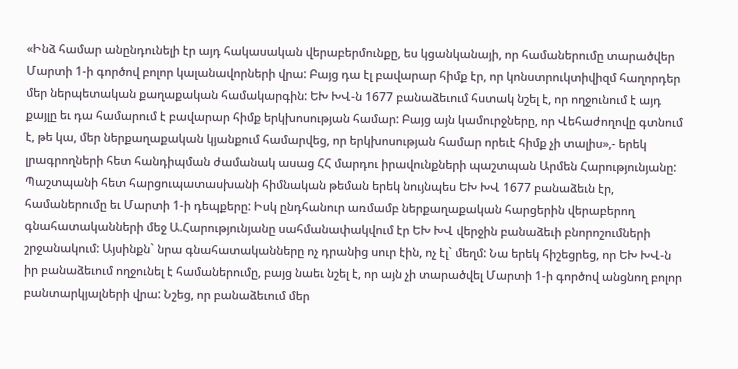«Ինձ համար անընդունելի էր այդ հակասական վերաբերմունքը, ես կցանկանայի, որ համաներումը տարածվեր Մարտի 1-ի գործով բոլոր կալանավորների վրա: Բայց դա էլ բավարար հիմք էր, որ կոնստրուկտիվիզմ հաղորդեր մեր ներպետական քաղաքական համակարգին: ԵԽ ԽՎ-ն 1677 բանաձեւում հստակ նշել է, որ ողջունում է այդ քայլը եւ դա համարում է բավարար հիմք երկխոսության համար: Բայց այն կամուրջները, որ Վեհաժողովը գտնում է, թե կա, մեր ներքաղաքական կյանքում համարվեց, որ երկխոսության համար որեւէ հիմք չի տալիս»,- երեկ լրագրողների հետ հանդիպման ժամանակ ասաց ՀՀ մարդու իրավունքների պաշտպան Արմեն Հարությունյանը:
Պաշտպանի հետ հարցուպատասխանի հիմնական թեման երեկ նույնպես ԵԽ ԽՎ 1677 բանաձեւն էր, համաներումը եւ Մարտի 1-ի դեպքերը: Իսկ ընդհանուր առմամբ ներքաղաքական հարցերին վերաբերող գնահատականների մեջ Ա.Հարությունյանը սահմանափակվում էր ԵԽ ԽՎ վերջին բանաձեւի բնորոշումների շրջանակում: Այսինքն` նրա գնահատականները ոչ դրանից սուր էին, ոչ էլ` մեղմ: Նա երեկ հիշեցրեց, որ ԵԽ ԽՎ-ն իր բանաձեւում ողջունել է համաներումը, բայց նաեւ նշել է, որ այն չի տարածվել Մարտի 1-ի գործով անցնող բոլոր բանտարկյալների վրա: Նշեց, որ բանաձեւում մեր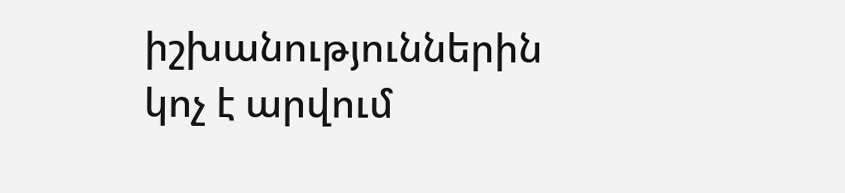իշխանություններին կոչ է արվում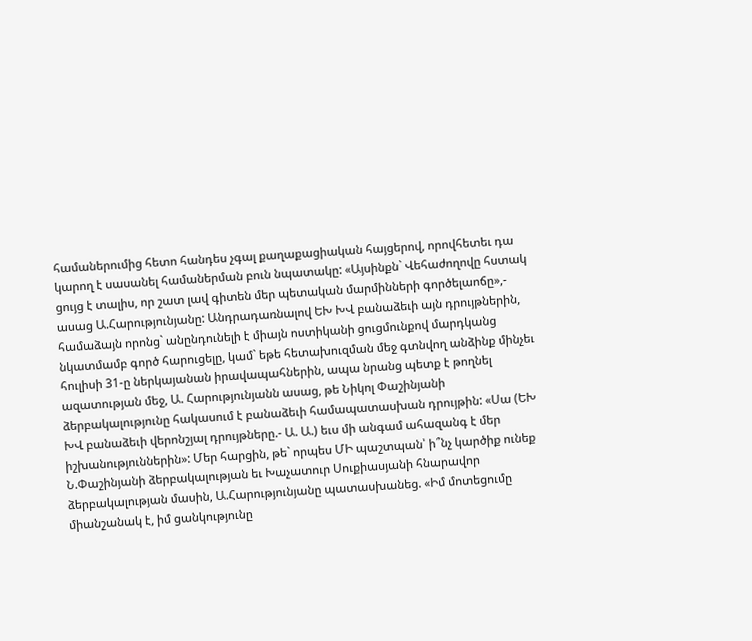համաներումից հետո հանդես չգալ քաղաքացիական հայցերով, որովհետեւ դա կարող է սասանել համաներման բուն նպատակը: «Այսինքն` Վեհաժողովը հստակ ցույց է տալիս, որ շատ լավ գիտեն մեր պետական մարմինների գործելաոճը»,- ասաց Ա.Հարությունյանը: Անդրադառնալով ԵԽ ԽՎ բանաձեւի այն դրույթներին, համաձայն որոնց` անընդունելի է միայն ոստիկանի ցուցմունքով մարդկանց նկատմամբ գործ հարուցելը, կամ` եթե հետախուզման մեջ գտնվող անձինք մինչեւ հուլիսի 31-ը ներկայանան իրավապահներին, ապա նրանց պետք է թողնել ազատության մեջ, Ա. Հարությունյանն ասաց, թե Նիկոլ Փաշինյանի ձերբակալությունը հակասում է բանաձեւի համապատասխան դրույթին: «Սա (ԵԽ ԽՎ բանաձեւի վերոնշյալ դրույթները.- Ա. Ա.) եւս մի անգամ ահազանգ է մեր իշխանություններին»: Մեր հարցին, թե` որպես ՄԻ պաշտպան՝ ի՞նչ կարծիք ունեք Ն.Փաշինյանի ձերբակալության եւ Խաչատուր Սուքիասյանի հնարավոր ձերբակալության մասին, Ա.Հարությունյանը պատասխանեց. «Իմ մոտեցումը միանշանակ է, իմ ցանկությունը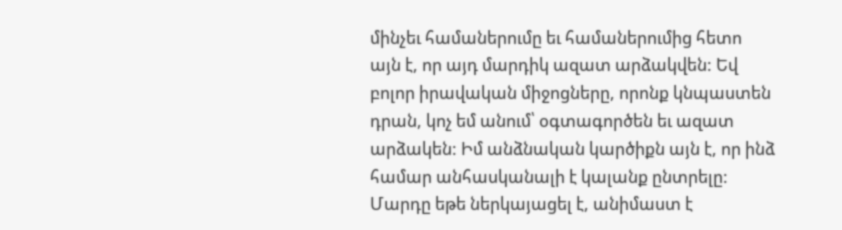մինչեւ համաներումը եւ համաներումից հետո այն է, որ այդ մարդիկ ազատ արձակվեն: Եվ բոլոր իրավական միջոցները, որոնք կնպաստեն դրան, կոչ եմ անում՝ օգտագործեն եւ ազատ արձակեն: Իմ անձնական կարծիքն այն է, որ ինձ համար անհասկանալի է կալանք ընտրելը: Մարդը եթե ներկայացել է, անիմաստ է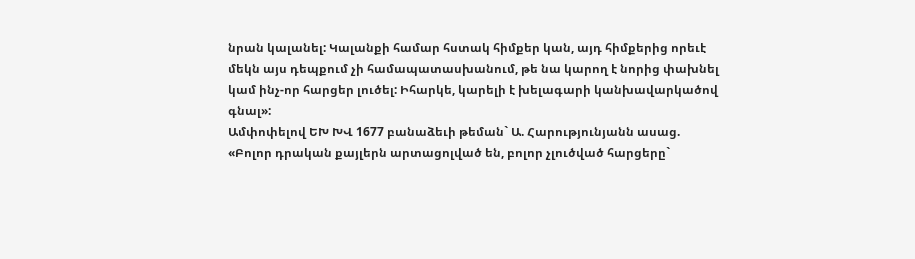նրան կալանել: Կալանքի համար հստակ հիմքեր կան, այդ հիմքերից որեւէ մեկն այս դեպքում չի համապատասխանում, թե նա կարող է նորից փախնել կամ ինչ-որ հարցեր լուծել: Իհարկե, կարելի է խելագարի կանխավարկածով գնալ»:
Ամփոփելով ԵԽ ԽՎ 1677 բանաձեւի թեման` Ա. Հարությունյանն ասաց. «Բոլոր դրական քայլերն արտացոլված են, բոլոր չլուծված հարցերը`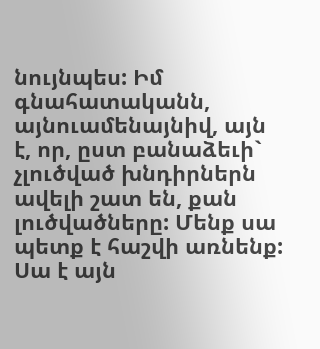նույնպես: Իմ գնահատականն, այնուամենայնիվ, այն է, որ, ըստ բանաձեւի` չլուծված խնդիրներն ավելի շատ են, քան լուծվածները: Մենք սա պետք է հաշվի առնենք: Սա է այն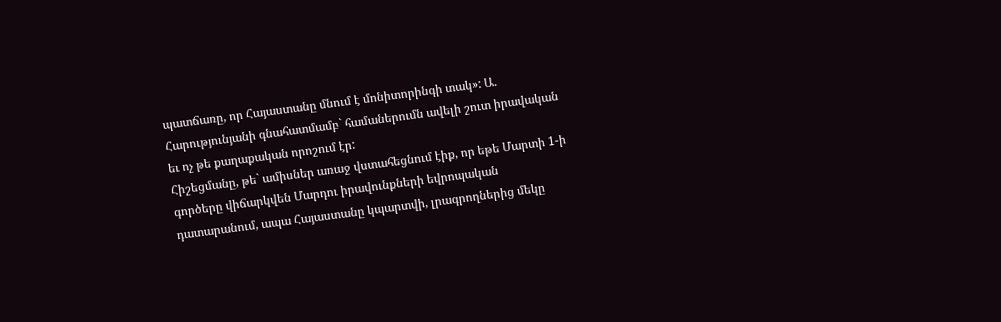պատճառը, որ Հայաստանը մնում է մոնիտորինգի տակ»: Ա. Հարությունյանի գնահատմամբ` համաներումն ավելի շուտ իրավական եւ ոչ թե քաղաքական որոշում էր:
Հիշեցմանը, թե` ամիսներ առաջ վստահեցնում էիք, որ եթե Մարտի 1-ի գործերը վիճարկվեն Մարդու իրավունքների եվրոպական դատարանում, ապա Հայաստանը կպարտվի, լրագրողներից մեկը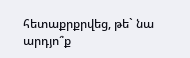հետաքրքրվեց, թե` նա արդյո՞ք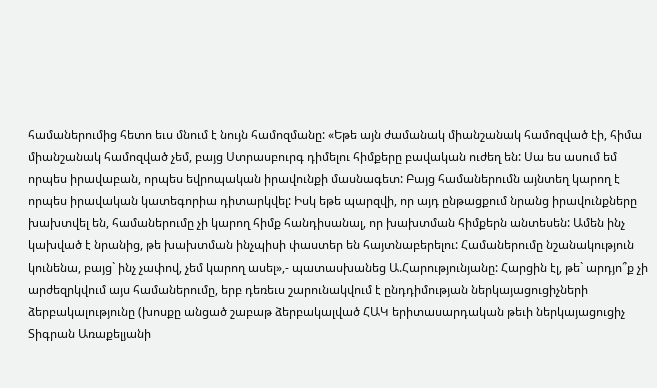համաներումից հետո եւս մնում է նույն համոզմանը: «Եթե այն ժամանակ միանշանակ համոզված էի, հիմա միանշանակ համոզված չեմ, բայց Ստրասբուրգ դիմելու հիմքերը բավական ուժեղ են: Սա ես ասում եմ որպես իրավաբան, որպես եվրոպական իրավունքի մասնագետ: Բայց համաներումն այնտեղ կարող է որպես իրավական կատեգորիա դիտարկվել: Իսկ եթե պարզվի, որ այդ ընթացքում նրանց իրավունքները խախտվել են, համաներումը չի կարող հիմք հանդիսանալ, որ խախտման հիմքերն անտեսեն: Ամեն ինչ կախված է նրանից, թե խախտման ինչպիսի փաստեր են հայտնաբերելու: Համաներումը նշանակություն կունենա, բայց` ինչ չափով, չեմ կարող ասել»,- պատասխանեց Ա.Հարությունյանը: Հարցին էլ, թե` արդյո՞ք չի արժեզրկվում այս համաներումը, երբ դեռեւս շարունակվում է ընդդիմության ներկայացուցիչների ձերբակալությունը (խոսքը անցած շաբաթ ձերբակալված ՀԱԿ երիտասարդական թեւի ներկայացուցիչ Տիգրան Առաքելյանի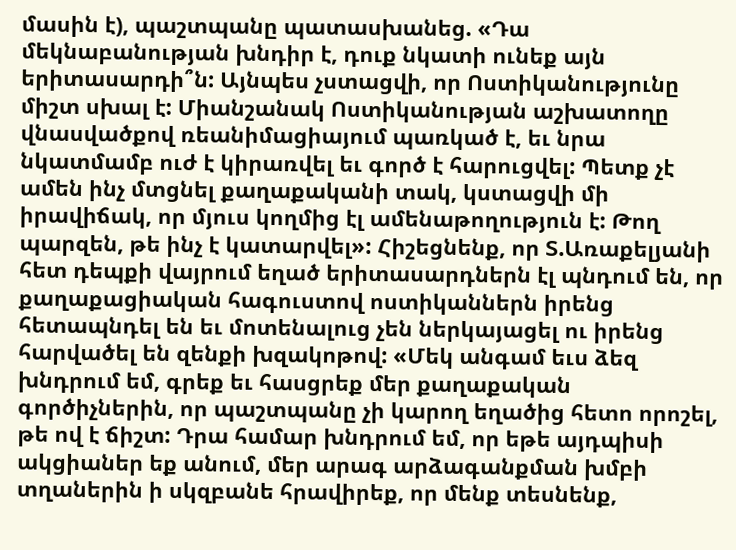մասին է), պաշտպանը պատասխանեց. «Դա մեկնաբանության խնդիր է, դուք նկատի ունեք այն երիտասարդի՞ն: Այնպես չստացվի, որ Ոստիկանությունը միշտ սխալ է: Միանշանակ Ոստիկանության աշխատողը վնասվածքով ռեանիմացիայում պառկած է, եւ նրա նկատմամբ ուժ է կիրառվել եւ գործ է հարուցվել: Պետք չէ ամեն ինչ մտցնել քաղաքականի տակ, կստացվի մի իրավիճակ, որ մյուս կողմից էլ ամենաթողություն է: Թող պարզեն, թե ինչ է կատարվել»: Հիշեցնենք, որ Տ.Առաքելյանի հետ դեպքի վայրում եղած երիտասարդներն էլ պնդում են, որ քաղաքացիական հագուստով ոստիկաններն իրենց հետապնդել են եւ մոտենալուց չեն ներկայացել ու իրենց հարվածել են զենքի խզակոթով: «Մեկ անգամ եւս ձեզ խնդրում եմ, գրեք եւ հասցրեք մեր քաղաքական գործիչներին, որ պաշտպանը չի կարող եղածից հետո որոշել, թե ով է ճիշտ: Դրա համար խնդրում եմ, որ եթե այդպիսի ակցիաներ եք անում, մեր արագ արձագանքման խմբի տղաներին ի սկզբանե հրավիրեք, որ մենք տեսնենք,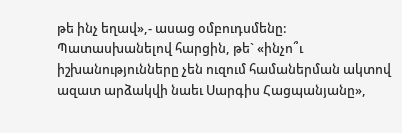թե ինչ եղավ»,- ասաց օմբուդսմենը:
Պատասխանելով հարցին, թե` «ինչո՞ւ իշխանությունները չեն ուզում համաներման ակտով ազատ արձակվի նաեւ Սարգիս Հացպանյանը»,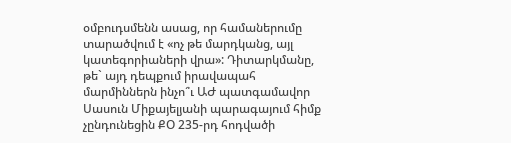օմբուդսմենն ասաց, որ համաներումը տարածվում է «ոչ թե մարդկանց, այլ կատեգորիաների վրա»: Դիտարկմանը, թե` այդ դեպքում իրավապահ մարմիններն ինչո՞ւ ԱԺ պատգամավոր Սասուն Միքայելյանի պարագայում հիմք չընդունեցին ՔՕ 235-րդ հոդվածի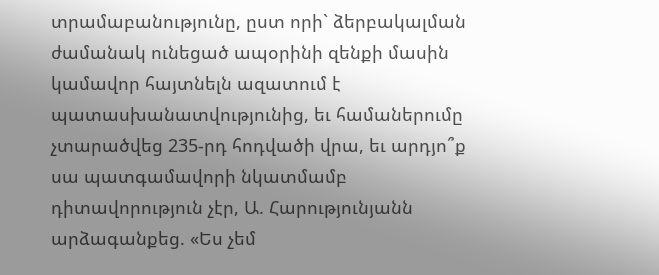տրամաբանությունը, ըստ որի` ձերբակալման ժամանակ ունեցած ապօրինի զենքի մասին կամավոր հայտնելն ազատում է պատասխանատվությունից, եւ համաներումը չտարածվեց 235-րդ հոդվածի վրա, եւ արդյո՞ք սա պատգամավորի նկատմամբ դիտավորություն չէր, Ա. Հարությունյանն արձագանքեց. «Ես չեմ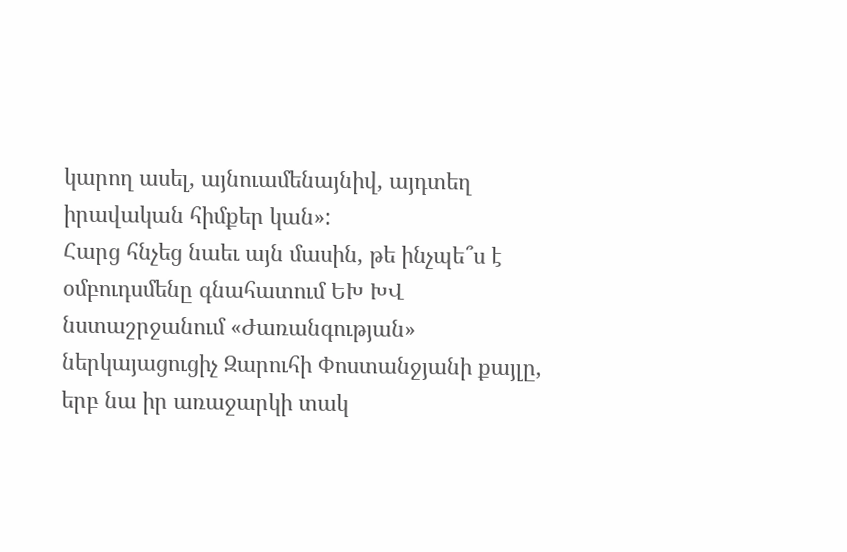կարող ասել, այնուամենայնիվ, այդտեղ իրավական հիմքեր կան»:
Հարց հնչեց նաեւ այն մասին, թե ինչպե՞ս է օմբուդսմենը գնահատում ԵԽ ԽՎ նստաշրջանում «Ժառանգության» ներկայացուցիչ Զարուհի Փոստանջյանի քայլը, երբ նա իր առաջարկի տակ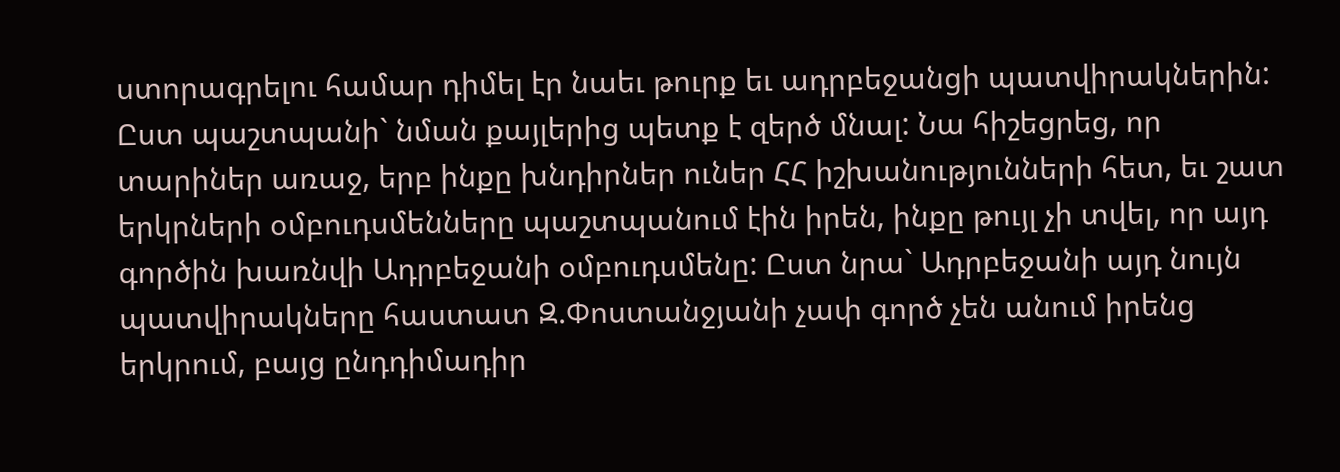ստորագրելու համար դիմել էր նաեւ թուրք եւ ադրբեջանցի պատվիրակներին: Ըստ պաշտպանի` նման քայլերից պետք է զերծ մնալ: Նա հիշեցրեց, որ տարիներ առաջ, երբ ինքը խնդիրներ ուներ ՀՀ իշխանությունների հետ, եւ շատ երկրների օմբուդսմենները պաշտպանում էին իրեն, ինքը թույլ չի տվել, որ այդ գործին խառնվի Ադրբեջանի օմբուդսմենը: Ըստ նրա` Ադրբեջանի այդ նույն պատվիրակները հաստատ Զ.Փոստանջյանի չափ գործ չեն անում իրենց երկրում, բայց ընդդիմադիր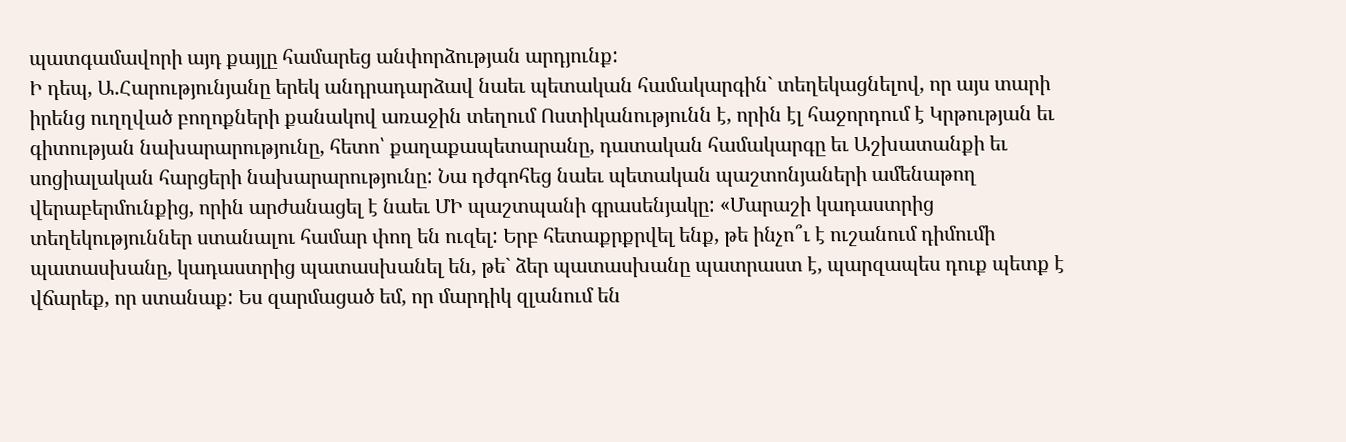պատգամավորի այդ քայլը համարեց անփորձության արդյունք:
Ի դեպ, Ա.Հարությունյանը երեկ անդրադարձավ նաեւ պետական համակարգին` տեղեկացնելով, որ այս տարի իրենց ուղղված բողոքների քանակով առաջին տեղում Ոստիկանությունն է, որին էլ հաջորդում է Կրթության եւ գիտության նախարարությունը, հետո՝ քաղաքապետարանը, դատական համակարգը եւ Աշխատանքի եւ սոցիալական հարցերի նախարարությունը: Նա դժգոհեց նաեւ պետական պաշտոնյաների ամենաթող վերաբերմունքից, որին արժանացել է նաեւ ՄԻ պաշտպանի գրասենյակը: «Մարաշի կադաստրից տեղեկություններ ստանալու համար փող են ուզել: Երբ հետաքրքրվել ենք, թե ինչո՞ւ է ուշանում դիմումի պատասխանը, կադաստրից պատասխանել են, թե` ձեր պատասխանը պատրաստ է, պարզապես դուք պետք է վճարեք, որ ստանաք: Ես զարմացած եմ, որ մարդիկ զլանում են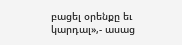բացել օրենքը եւ կարդալ»,- ասաց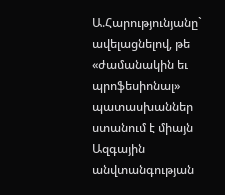Ա.Հարությունյանը` ավելացնելով, թե «ժամանակին եւ պրոֆեսիոնալ» պատասխաններ ստանում է միայն Ազգային անվտանգության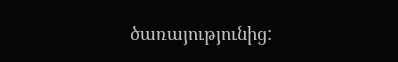ծառայությունից: